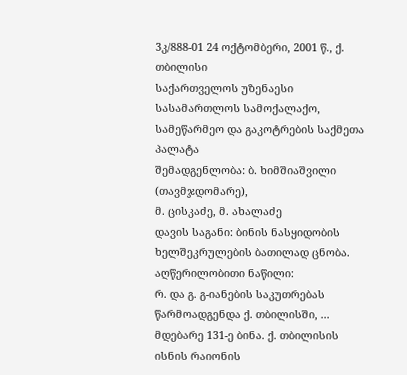3კ/888-01 24 ოქტომბერი, 2001 წ., ქ. თბილისი
საქართველოს უზენაესი სასამართლოს სამოქალაქო, სამეწარმეო და გაკოტრების საქმეთა პალატა
შემადგენლობა: ბ. ხიმშიაშვილი (თავმჯდომარე),
მ. ცისკაძე, მ. ახალაძე
დავის საგანი: ბინის ნასყიდობის ხელშეკრულების ბათილად ცნობა.
აღწერილობითი ნაწილი:
რ. და გ. გ-იანების საკუთრებას წარმოადგენდა ქ. თბილისში, ... მდებარე 131-ე ბინა. ქ. თბილისის ისნის რაიონის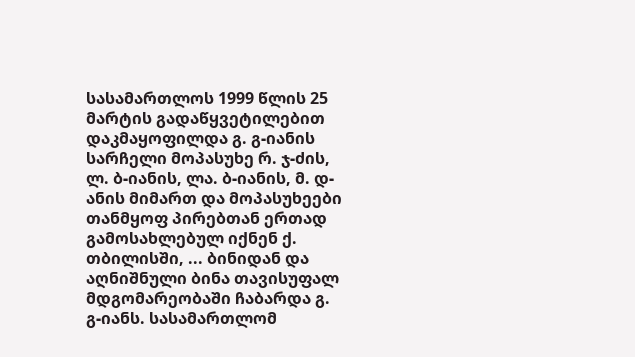სასამართლოს 1999 წლის 25 მარტის გადაწყვეტილებით დაკმაყოფილდა გ. გ-იანის სარჩელი მოპასუხე რ. ჯ-ძის, ლ. ბ-იანის, ლა. ბ-იანის, მ. დ-ანის მიმართ და მოპასუხეები თანმყოფ პირებთან ერთად გამოსახლებულ იქნენ ქ. თბილისში, ... ბინიდან და აღნიშნული ბინა თავისუფალ მდგომარეობაში ჩაბარდა გ. გ-იანს. სასამართლომ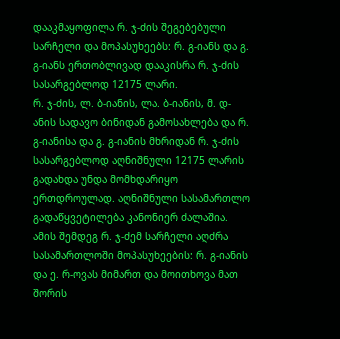დააკმაყოფილა რ. ჯ-ძის შეგებებული სარჩელი და მოპასუხეებს: რ. გ-იანს და გ. გ-იანს ერთობლივად დააკისრა რ. ჯ-ძის სასარგებლოდ 12175 ლარი.
რ. ჯ-ძის, ლ. ბ-იანის, ლა. ბ-იანის, მ. დ-ანის სადავო ბინიდან გამოსახლება და რ. გ-იანისა და გ. გ-იანის მხრიდან რ. ჯ-ძის სასარგებლოდ აღნიშნული 12175 ლარის გადახდა უნდა მომხდარიყო ერთდროულად. აღნიშნული სასამართლო გადაწყვეტილება კანონიერ ძალაშია.
ამის შემდეგ რ. ჯ-ძემ სარჩელი აღძრა სასამართლოში მოპასუხეების: რ. გ-იანის და ე. რ-ოვას მიმართ და მოითხოვა მათ შორის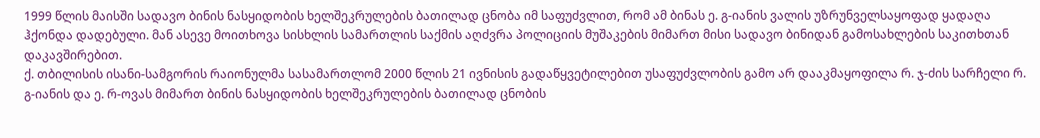1999 წლის მაისში სადავო ბინის ნასყიდობის ხელშეკრულების ბათილად ცნობა იმ საფუძვლით, რომ ამ ბინას ე. გ-იანის ვალის უზრუნველსაყოფად ყადაღა ჰქონდა დადებული. მან ასევე მოითხოვა სისხლის სამართლის საქმის აღძვრა პოლიციის მუშაკების მიმართ მისი სადავო ბინიდან გამოსახლების საკითხთან დაკავშირებით.
ქ. თბილისის ისანი-სამგორის რაიონულმა სასამართლომ 2000 წლის 21 ივნისის გადაწყვეტილებით უსაფუძვლობის გამო არ დააკმაყოფილა რ. ჯ-ძის სარჩელი რ. გ-იანის და ე. რ-ოვას მიმართ ბინის ნასყიდობის ხელშეკრულების ბათილად ცნობის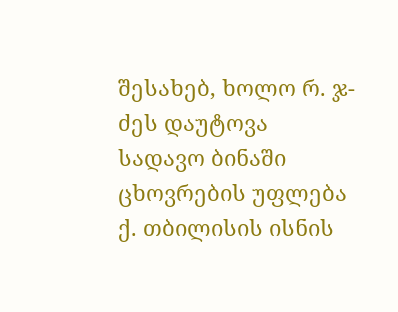შესახებ, ხოლო რ. ჯ-ძეს დაუტოვა სადავო ბინაში ცხოვრების უფლება ქ. თბილისის ისნის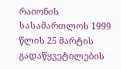რაიონის სასამართლოს 1999 წლის 25 მარტის გადაწყვეტილების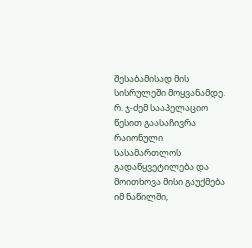შესაბამისად მის სისრულეში მოყვანამდე.
რ. ჯ-ძემ სააპელაციო წესით გაასაჩივრა რაიონული სასამართლოს გადაწყვეტილება და მოითხოვა მისი გაუქმება იმ ნაწილში,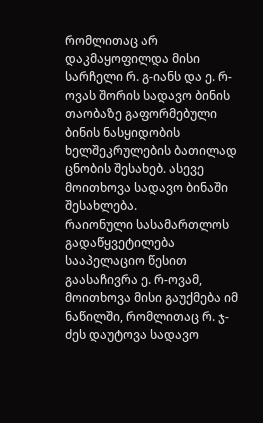რომლითაც არ დაკმაყოფილდა მისი სარჩელი რ. გ-იანს და ე. რ-ოვას შორის სადავო ბინის თაობაზე გაფორმებული ბინის ნასყიდობის ხელშეკრულების ბათილად ცნობის შესახებ. ასევე მოითხოვა სადავო ბინაში შესახლება.
რაიონული სასამართლოს გადაწყვეტილება სააპელაციო წესით გაასაჩივრა ე. რ-ოვამ, მოითხოვა მისი გაუქმება იმ ნაწილში, რომლითაც რ. ჯ-ძეს დაუტოვა სადავო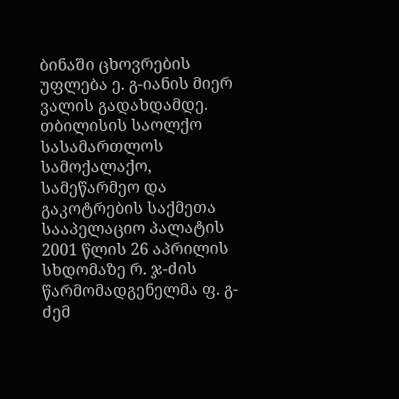ბინაში ცხოვრების უფლება ე. გ-იანის მიერ ვალის გადახდამდე.
თბილისის საოლქო სასამართლოს სამოქალაქო, სამეწარმეო და გაკოტრების საქმეთა სააპელაციო პალატის 2001 წლის 26 აპრილის სხდომაზე რ. ჯ-ძის წარმომადგენელმა ფ. გ-ძემ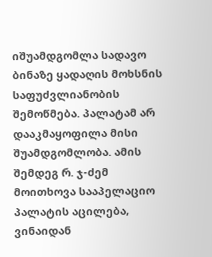იშუამდგომლა სადავო ბინაზე ყადაღის მოხსნის საფუძვლიანობის შემოწმება. პალატამ არ დააკმაყოფილა მისი შუამდგომლობა. ამის შემდეგ რ. ჯ-ძემ მოითხოვა სააპელაციო პალატის აცილება, ვინაიდან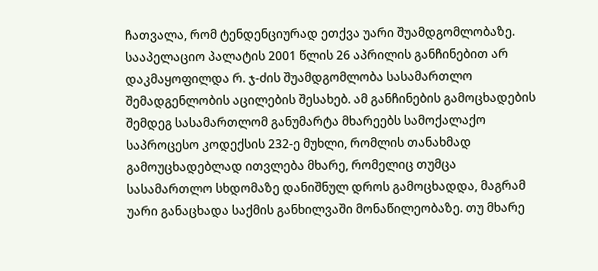ჩათვალა, რომ ტენდენციურად ეთქვა უარი შუამდგომლობაზე.
სააპელაციო პალატის 2001 წლის 26 აპრილის განჩინებით არ დაკმაყოფილდა რ. ჯ-ძის შუამდგომლობა სასამართლო შემადგენლობის აცილების შესახებ. ამ განჩინების გამოცხადების შემდეგ სასამართლომ განუმარტა მხარეებს სამოქალაქო საპროცესო კოდექსის 232-ე მუხლი, რომლის თანახმად გამოუცხადებლად ითვლება მხარე, რომელიც თუმცა სასამართლო სხდომაზე დანიშნულ დროს გამოცხადდა, მაგრამ უარი განაცხადა საქმის განხილვაში მონაწილეობაზე. თუ მხარე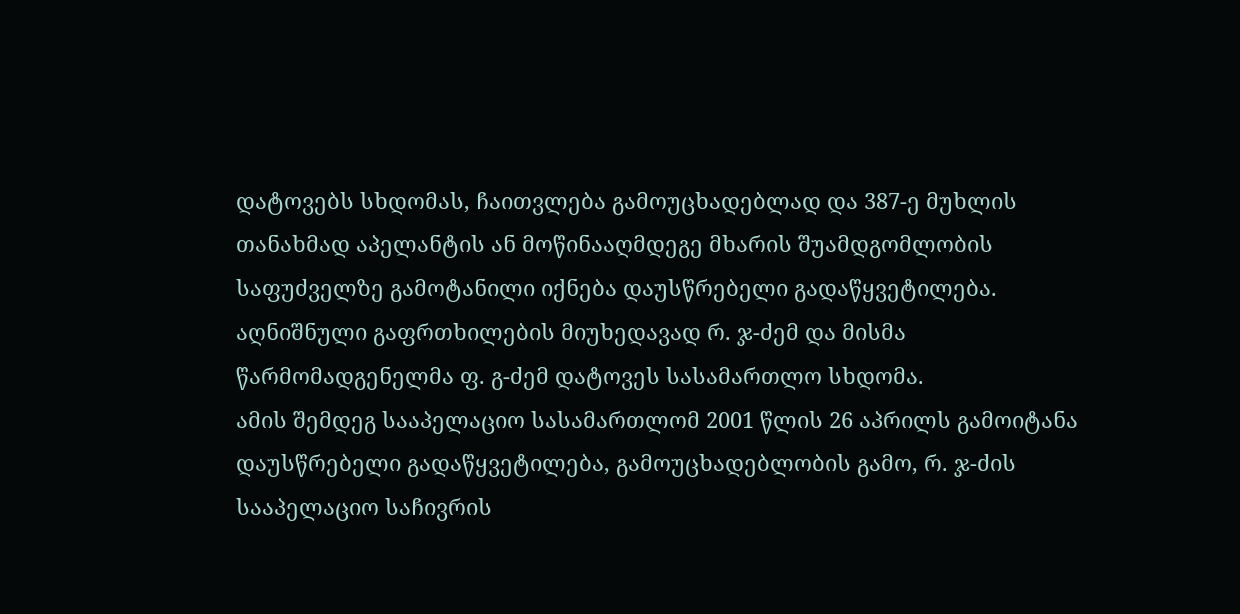დატოვებს სხდომას, ჩაითვლება გამოუცხადებლად და 387-ე მუხლის თანახმად აპელანტის ან მოწინააღმდეგე მხარის შუამდგომლობის საფუძველზე გამოტანილი იქნება დაუსწრებელი გადაწყვეტილება. აღნიშნული გაფრთხილების მიუხედავად რ. ჯ-ძემ და მისმა წარმომადგენელმა ფ. გ-ძემ დატოვეს სასამართლო სხდომა.
ამის შემდეგ სააპელაციო სასამართლომ 2001 წლის 26 აპრილს გამოიტანა დაუსწრებელი გადაწყვეტილება, გამოუცხადებლობის გამო, რ. ჯ-ძის სააპელაციო საჩივრის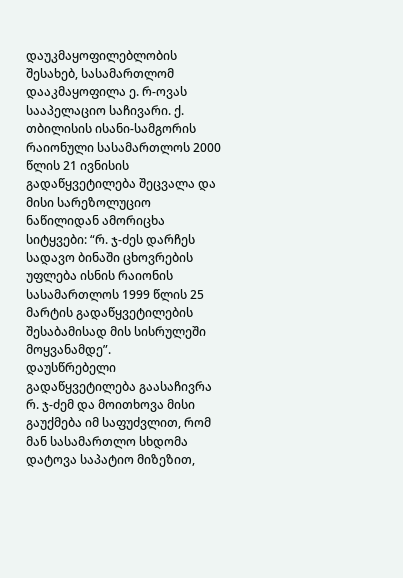დაუკმაყოფილებლობის შესახებ, სასამართლომ დააკმაყოფილა ე. რ-ოვას სააპელაციო საჩივარი. ქ. თბილისის ისანი-სამგორის რაიონული სასამართლოს 2000 წლის 21 ივნისის გადაწყვეტილება შეცვალა და მისი სარეზოლუციო ნაწილიდან ამორიცხა სიტყვები: “რ. ჯ-ძეს დარჩეს სადავო ბინაში ცხოვრების უფლება ისნის რაიონის სასამართლოს 1999 წლის 25 მარტის გადაწყვეტილების შესაბამისად მის სისრულეში მოყვანამდე”.
დაუსწრებელი გადაწყვეტილება გაასაჩივრა რ. ჯ-ძემ და მოითხოვა მისი გაუქმება იმ საფუძვლით, რომ მან სასამართლო სხდომა დატოვა საპატიო მიზეზით,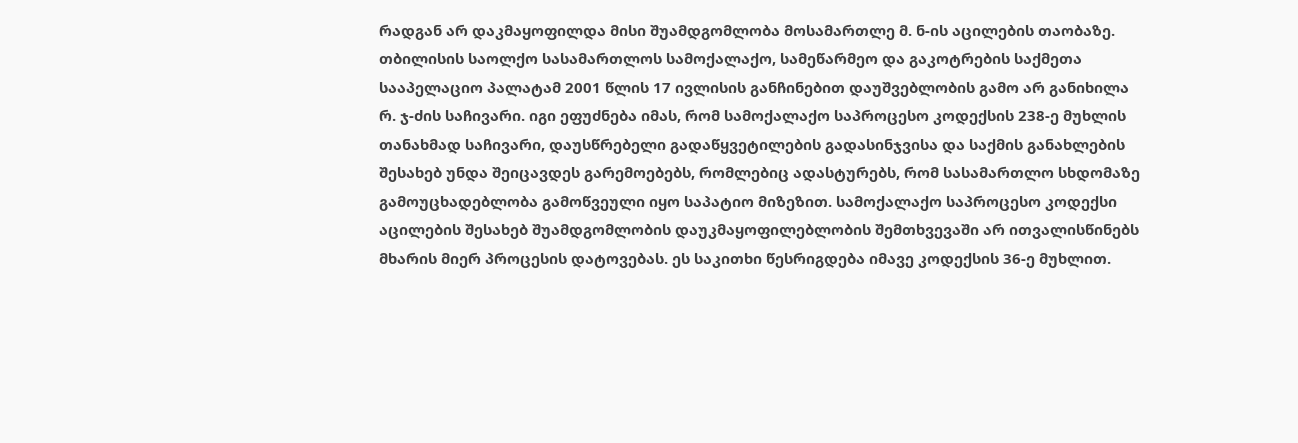რადგან არ დაკმაყოფილდა მისი შუამდგომლობა მოსამართლე მ. ნ-ის აცილების თაობაზე.
თბილისის საოლქო სასამართლოს სამოქალაქო, სამეწარმეო და გაკოტრების საქმეთა სააპელაციო პალატამ 2001 წლის 17 ივლისის განჩინებით დაუშვებლობის გამო არ განიხილა რ. ჯ-ძის საჩივარი. იგი ეფუძნება იმას, რომ სამოქალაქო საპროცესო კოდექსის 238-ე მუხლის თანახმად საჩივარი, დაუსწრებელი გადაწყვეტილების გადასინჯვისა და საქმის განახლების შესახებ უნდა შეიცავდეს გარემოებებს, რომლებიც ადასტურებს, რომ სასამართლო სხდომაზე გამოუცხადებლობა გამოწვეული იყო საპატიო მიზეზით. სამოქალაქო საპროცესო კოდექსი აცილების შესახებ შუამდგომლობის დაუკმაყოფილებლობის შემთხვევაში არ ითვალისწინებს მხარის მიერ პროცესის დატოვებას. ეს საკითხი წესრიგდება იმავე კოდექსის 36-ე მუხლით.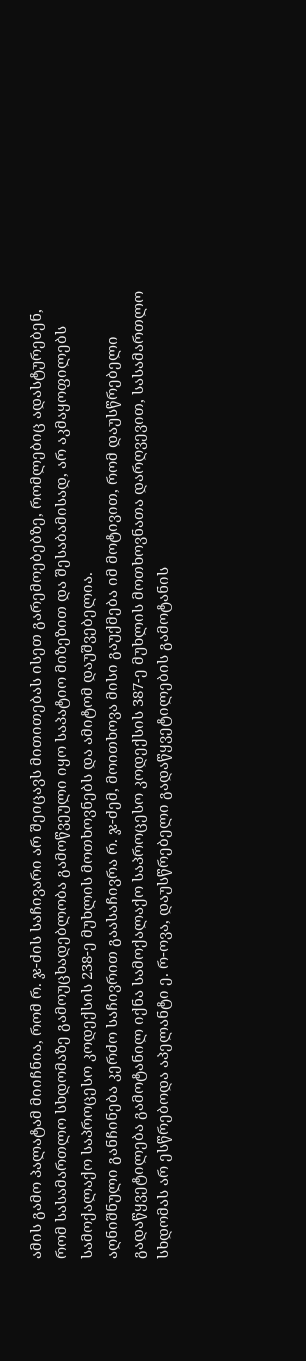ამის გამო პალატამ მიიჩნია, რომ რ. ჯ-ძის საჩივარი არ შეიცავს მითითებას ისეთ გარემოებებზე, რომლებიც ადასტურებენ, რომ სასამართლო სხდომაზე გამოუცხადებლობა გამოწვეული იყო საპატიო მიზეზით და შესაბამისად, არ აკმაყოფილებს სამოქალაქო საპროცესო კოდექსის 238-ე მუხლის მოთხოვნებს და ამიტომ დაუშვებელია.
აღნიშნული განჩინება კერძო საჩივრით გაასაჩივრა რ. ჯ-ძემ, მოითხოვა მისი გაუქმება იმ მოტივით, რომ დაუსწრებელი გადაწყვეტილება გამოტანილ იქნა სამოქალაქო საპროცესო კოდექსის 387-ე მუხლის მოთხოვნათა დარღვევით, სასამართლო სხდომას არ ესწრებოდა აპელანტი ე. რ-ოვა, დაუსწრებელი გადაწყვეტილების გამოტანის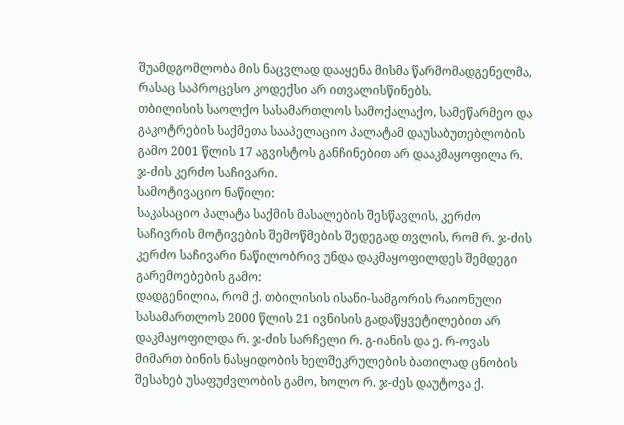შუამდგომლობა მის ნაცვლად დააყენა მისმა წარმომადგენელმა, რასაც საპროცესო კოდექსი არ ითვალისწინებს.
თბილისის საოლქო სასამართლოს სამოქალაქო, სამეწარმეო და გაკოტრების საქმეთა სააპელაციო პალატამ დაუსაბუთებლობის გამო 2001 წლის 17 აგვისტოს განჩინებით არ დააკმაყოფილა რ. ჯ-ძის კერძო საჩივარი.
სამოტივაციო ნაწილი:
საკასაციო პალატა საქმის მასალების შესწავლის, კერძო საჩივრის მოტივების შემოწმების შედეგად თვლის, რომ რ. ჯ-ძის კერძო საჩივარი ნაწილობრივ უნდა დაკმაყოფილდეს შემდეგი გარემოებების გამო:
დადგენილია, რომ ქ. თბილისის ისანი-სამგორის რაიონული სასამართლოს 2000 წლის 21 ივნისის გადაწყვეტილებით არ დაკმაყოფილდა რ. ჯ-ძის სარჩელი რ. გ-იანის და ე. რ-ოვას მიმართ ბინის ნასყიდობის ხელშეკრულების ბათილად ცნობის შესახებ უსაფუძვლობის გამო, ხოლო რ. ჯ-ძეს დაუტოვა ქ.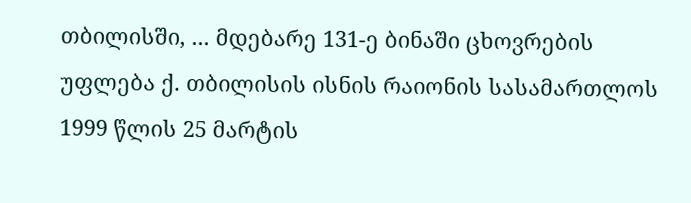თბილისში, ... მდებარე 131-ე ბინაში ცხოვრების უფლება ქ. თბილისის ისნის რაიონის სასამართლოს 1999 წლის 25 მარტის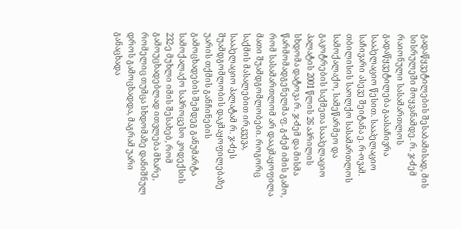გადაწყვეტილების შესაბამისად, მის სისრულეში მოყვანამდე. რ. ჯ-ძემ რაიონული სასამართლოს გადაწყვეტილება გაასაჩივრა სააპელაციო წესით. სააპელაციო საჩივარი ასევე შეიტანა ე. რ-ოვამ.
თბილისის საოლქო სასამართლოს სამოქალაქო, სამეწარმეო და გაკოტრების საქმეთა სააპელაციო პალატის 2001 წლის 26 აპრილის სხდომა დატოვა რ. ჯ-ძემ და მისმა წარმომადგენელმა ფ. გ-ძემ იმის გამო, რომ სასამართლომ არ დააკმაყოფილა მათი შუამდგომლობები. როგორც საქმის მასალებით ირკვევა, სააპელაციო პალატამ რ. ჯ-ძეს შუამდგომლობის დაკმაყოფილებაზე უარის თქმის განჩინების გამოცხადების შემდეგ განუმარტა სამოქალაქო საპროცესო კოდექსის 232-ე მუხლი იმის შესახებ, რომ გამოუცხადებლად ითვლება მხარე, რომელიც თუმცა სხდომაზე დანიშნულ დროს გამოცხადდა, მაგრამ უარი განაცხადა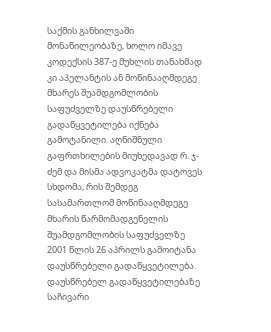საქმის განხილვაში მონაწილეობაზე, ხოლო იმავე კოდექსის 387-ე მუხლის თანახმად კი აპელანტის ან მოწინააღმდეგე მხარეს შუამდგომლობის საფუძველზე დაუსწრებელი გადაწყვეტილება იქნება გამოტანილი. აღნიშნული გაფრთხილების მიუხედავად რ. ჯ-ძემ და მისმა ადვოკატმა დატოვეს სხდომა, რის შემდეგ სასამართლომ მოწინააღმდეგე მხარის წარმომადგენელის შუამდგომლობის საფუძველზე 2001 წლის 26 აპრილს გამოიტანა დაუსწრებელი გადაწყვეტილება. დაუსწრებელ გადაწყვეტილებაზე საჩივარი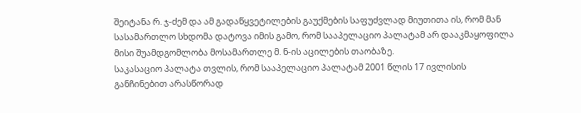შეიტანა რ. ჯ-ძემ და ამ გადაწყვეტილების გაუქმების საფუძვლად მიუთითა ის, რომ მან სასამართლო სხდომა დატოვა იმის გამო, რომ სააპელაციო პალატამ არ დააკმაყოფილა მისი შუამდგომლობა მოსამართლე მ. ნ-ის აცილების თაობაზე.
საკასაციო პალატა თვლის, რომ სააპელაციო პალატამ 2001 წლის 17 ივლისის განჩინებით არასწორად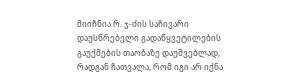მიიჩნია რ. ჯ-ძის საჩივარი დაუსწრებელი გადაწყვეტილების გაუქმების თაობაზე დაუშვებლად, რადგან ჩათვალა, რომ იგი არ იქნა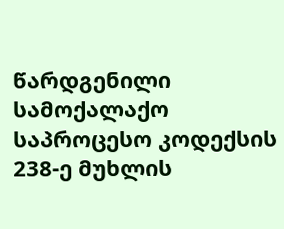წარდგენილი სამოქალაქო საპროცესო კოდექსის 238-ე მუხლის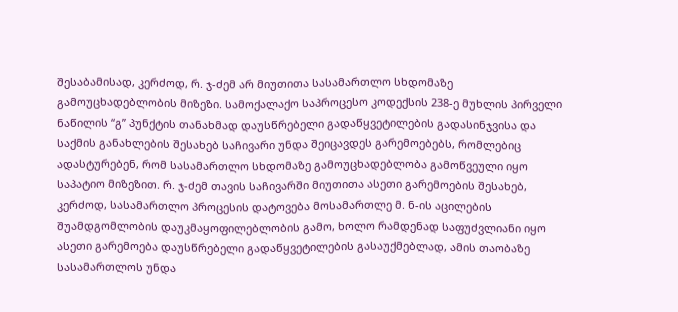შესაბამისად, კერძოდ, რ. ჯ-ძემ არ მიუთითა სასამართლო სხდომაზე გამოუცხადებლობის მიზეზი. სამოქალაქო საპროცესო კოდექსის 238-ე მუხლის პირველი ნაწილის “გ” პუნქტის თანახმად დაუსწრებელი გადაწყვეტილების გადასინჯვისა და საქმის განახლების შესახებ საჩივარი უნდა შეიცავდეს გარემოებებს, რომლებიც ადასტურებენ, რომ სასამართლო სხდომაზე გამოუცხადებლობა გამოწვეული იყო საპატიო მიზეზით. რ. ჯ-ძემ თავის საჩივარში მიუთითა ასეთი გარემოების შესახებ, კერძოდ, სასამართლო პროცესის დატოვება მოსამართლე მ. ნ-ის აცილების შუამდგომლობის დაუკმაყოფილებლობის გამო, ხოლო რამდენად საფუძვლიანი იყო ასეთი გარემოება დაუსწრებელი გადაწყვეტილების გასაუქმებლად, ამის თაობაზე სასამართლოს უნდა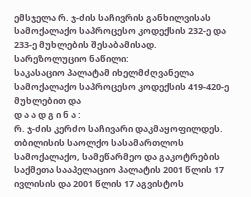ემსჯელა რ. ჯ-ძის საჩივრის განხილვისას სამოქალაქო საპროცესო კოდექსის 232-ე და 233-ე მუხლების შესაბამისად.
სარეზოლუციო ნაწილი:
საკასაციო პალატამ იხელმძღვანელა სამოქალაქო საპროცესო კოდექსის 419-420-ე მუხლებით და
დ ა ა დ გ ი ნ ა :
რ. ჯ-ძის კერძო საჩივარი დაკმაყოფილდეს.
თბილისის საოლქო სასამართლოს სამოქალაქო, სამეწარმეო და გაკოტრების საქმეთა სააპელაციო პალატის 2001 წლის 17 ივლისის და 2001 წლის 17 აგვისტოს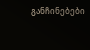განჩინებები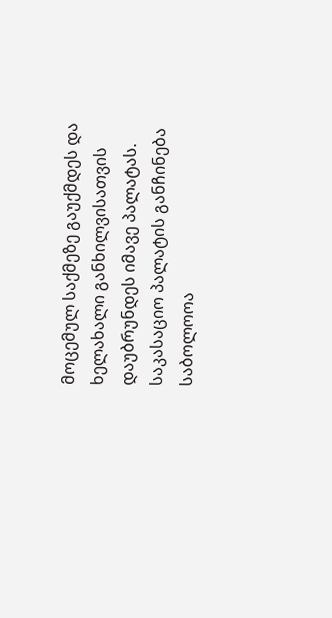მოცემულ საქმეზე გაუქმდეს და ხელახალი განხილვისათვის დაუბრუნდეს იმავე პალატას.
საკასაციო პალატის განჩინება საბოლოოა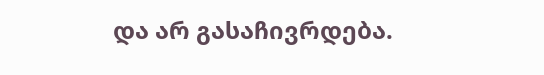და არ გასაჩივრდება.